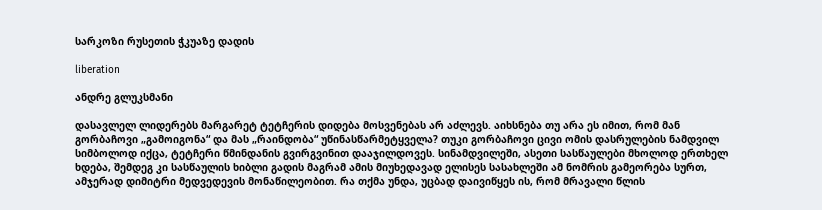სარკოზი რუსეთის ჭკუაზე დადის

liberation

ანდრე გლუკსმანი

დასავლელ ლიდერებს მარგარეტ ტეტჩერის დიდება მოსვენებას არ აძლევს. აიხსნება თუ არა ეს იმით, რომ მან გორბაჩოვი „გამოიგონა“ და მას „რაინდობა“ უწინასწარმეტყველა? თუკი გორბაჩოვი ცივი ომის დასრულების ნამდვილ სიმბოლოდ იქცა, ტეტჩერი წმინდანის გვირგვინით დააჯილდოვეს. სინამდვილეში, ასეთი სასწაულები მხოლოდ ერთხელ ხდება, შემდეგ კი სასწაულის ხიბლი გადის მაგრამ ამის მიუხედავად ელისეს სასახლეში ამ ნომრის გამეორება სურთ, ამჯერად დიმიტრი მედვედევის მონაწილეობით. რა თქმა უნდა, უცბად დაივიწყეს ის, რომ მრავალი წლის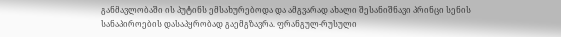განმავლობაში ის პუტინს ემსახურებოდა და ამგვარად ახალი შესანიშნავი პრინცი სენის სანაპიროების დასაპყრობად გაემგზავრა. ფრანგულ-რუსული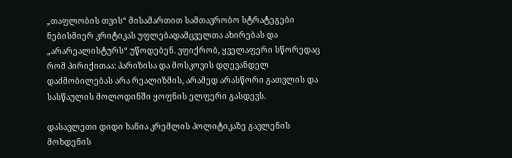„თაფლობის თვის“ მისამართით სამთავრობო სტრატეგები ნებისმიერ კრიტიკას უფლებადამცველთა ახირებას და „არარეალისტურს“ უწოდებენ. ვფიქრობ, ყველაფერი სწორედაც რომ პირიქითაა: პარიზისა და მოსკოვის დღევანდელ დაძმობილებას არა რეალიზმის, არამედ არასწორი გათვლის და სასწაულის მოლოდინში ყოფნის ელფერი გასდევს.

დასავლეთი დიდი ხანია კრემლის პოლიტიკაზე გავლენის მოხდენის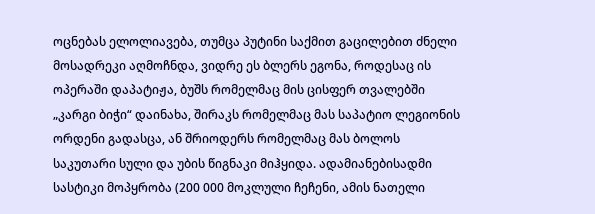ოცნებას ელოლიავება, თუმცა პუტინი საქმით გაცილებით ძნელი მოსადრეკი აღმოჩნდა, ვიდრე ეს ბლერს ეგონა, როდესაც ის ოპერაში დაპატიჟა, ბუშს რომელმაც მის ცისფერ თვალებში „კარგი ბიჭი“ დაინახა, შირაკს რომელმაც მას საპატიო ლეგიონის ორდენი გადასცა, ან შრიოდერს რომელმაც მას ბოლოს საკუთარი სული და უბის წიგნაკი მიჰყიდა. ადამიანებისადმი სასტიკი მოპყრობა (200 000 მოკლული ჩეჩენი, ამის ნათელი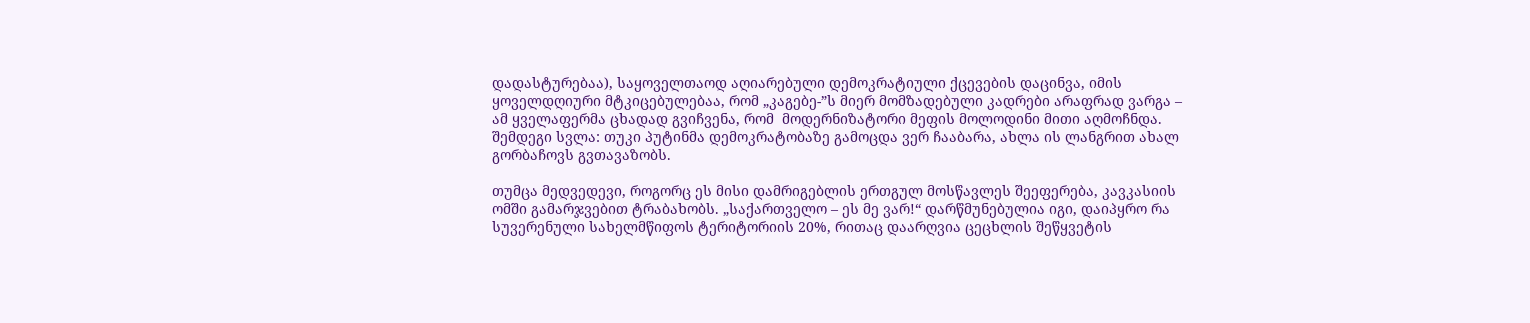დადასტურებაა), საყოველთაოდ აღიარებული დემოკრატიული ქცევების დაცინვა, იმის ყოველდღიური მტკიცებულებაა, რომ „კაგებე-”ს მიერ მომზადებული კადრები არაფრად ვარგა – ამ ყველაფერმა ცხადად გვიჩვენა, რომ  მოდერნიზატორი მეფის მოლოდინი მითი აღმოჩნდა. შემდეგი სვლა: თუკი პუტინმა დემოკრატობაზე გამოცდა ვერ ჩააბარა, ახლა ის ლანგრით ახალ გორბაჩოვს გვთავაზობს.

თუმცა მედვედევი, როგორც ეს მისი დამრიგებლის ერთგულ მოსწავლეს შეეფერება, კავკასიის ომში გამარჯვებით ტრაბახობს. „საქართველო – ეს მე ვარ!“ დარწმუნებულია იგი, დაიპყრო რა სუვერენული სახელმწიფოს ტერიტორიის 20%, რითაც დაარღვია ცეცხლის შეწყვეტის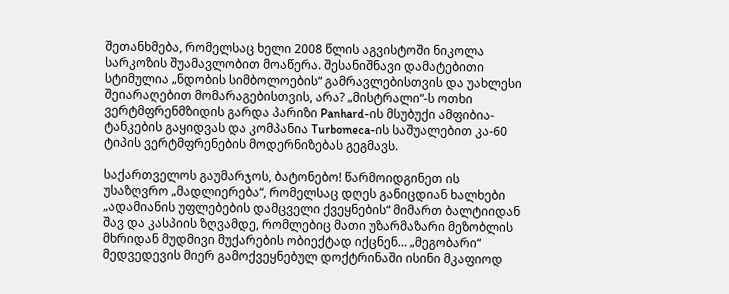შეთანხმება, რომელსაც ხელი 2008 წლის აგვისტოში ნიკოლა სარკოზის შუამავლობით მოაწერა. შესანიშნავი დამატებითი სტიმულია „ნდობის სიმბოლოების“ გამრავლებისთვის და უახლესი შეიარაღებით მომარაგებისთვის, არა? „მისტრალი“-ს ოთხი ვერტმფრენმზიდის გარდა პარიზი Panhard-ის მსუბუქი ამფიბია-ტანკების გაყიდვას და კომპანია Turbomeca-ის საშუალებით კა-60 ტიპის ვერტმფრენების მოდერნიზებას გეგმავს.

საქართველოს გაუმარჯოს, ბატონებო! წარმოიდგინეთ ის უსაზღვრო „მადლიერება“, რომელსაც დღეს განიცდიან ხალხები „ადამიანის უფლებების დამცველი ქვეყნების“ მიმართ ბალტიიდან შავ და კასპიის ზღვამდე, რომლებიც მათი უზარმაზარი მეზობლის მხრიდან მუდმივი მუქარების ობიექტად იქცნენ… „მეგობარი“ მედვედევის მიერ გამოქვეყნებულ დოქტრინაში ისინი მკაფიოდ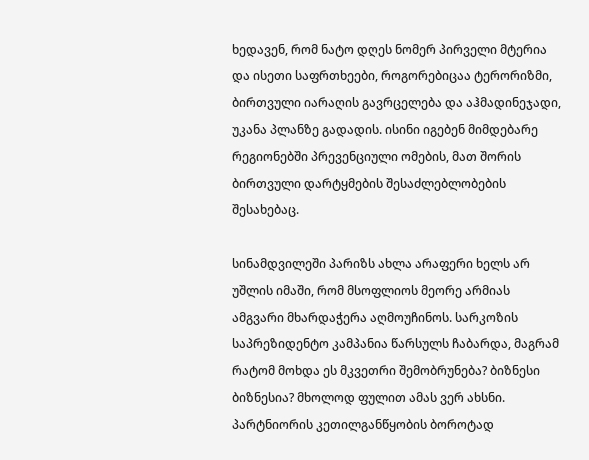ხედავენ, რომ ნატო დღეს ნომერ პირველი მტერია და ისეთი საფრთხეები, როგორებიცაა ტერორიზმი, ბირთვული იარაღის გავრცელება და აჰმადინეჯადი, უკანა პლანზე გადადის. ისინი იგებენ მიმდებარე რეგიონებში პრევენციული ომების, მათ შორის ბირთვული დარტყმების შესაძლებლობების შესახებაც.

სინამდვილეში პარიზს ახლა არაფერი ხელს არ უშლის იმაში, რომ მსოფლიოს მეორე არმიას ამგვარი მხარდაჭერა აღმოუჩინოს. სარკოზის საპრეზიდენტო კამპანია წარსულს ჩაბარდა, მაგრამ რატომ მოხდა ეს მკვეთრი შემობრუნება? ბიზნესი ბიზნესია? მხოლოდ ფულით ამას ვერ ახსნი.  პარტნიორის კეთილგანწყობის ბოროტად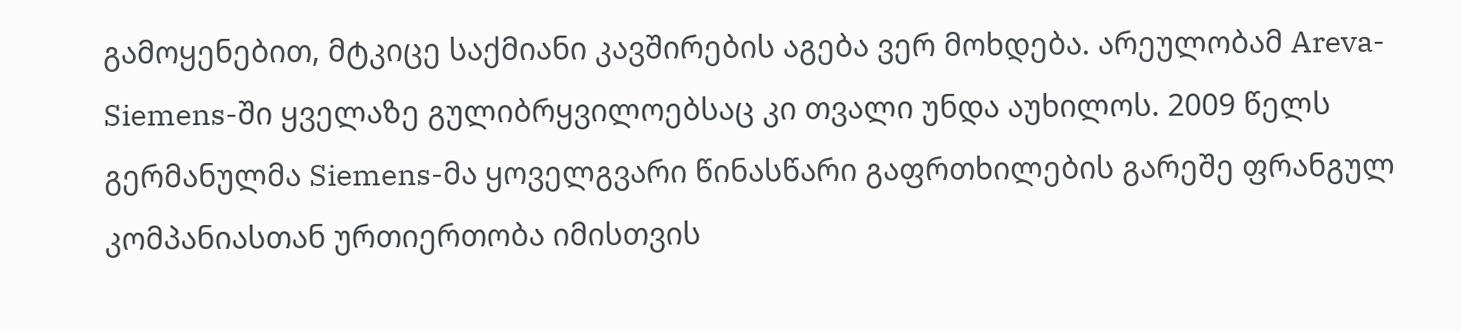გამოყენებით, მტკიცე საქმიანი კავშირების აგება ვერ მოხდება. არეულობამ Areva-Siemens-ში ყველაზე გულიბრყვილოებსაც კი თვალი უნდა აუხილოს. 2009 წელს გერმანულმა Siemens-მა ყოველგვარი წინასწარი გაფრთხილების გარეშე ფრანგულ კომპანიასთან ურთიერთობა იმისთვის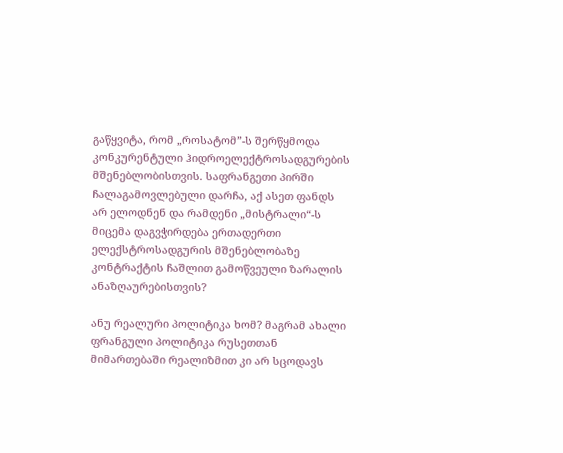გაწყვიტა, რომ „როსატომ”-ს შერწყმოდა კონკურენტული ჰიდროელექტროსადგურების  მშენებლობისთვის. საფრანგეთი პირში ჩალაგამოვლებული დარჩა, აქ ასეთ ფანდს არ ელოდნენ და რამდენი „მისტრალი“-ს მიცემა დაგვჭირდება ერთადერთი ელექსტროსადგურის მშენებლობაზე კონტრაქტის ჩაშლით გამოწვეული ზარალის ანაზღაურებისთვის?

ანუ რეალური პოლიტიკა ხომ? მაგრამ ახალი ფრანგული პოლიტიკა რუსეთთან მიმართებაში რეალიზმით კი არ სცოდავს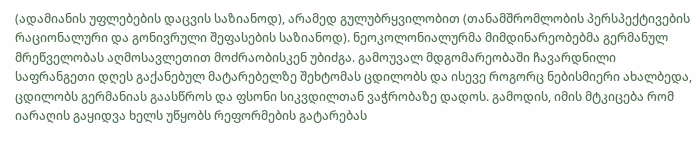(ადამიანის უფლებების დაცვის საზიანოდ), არამედ გულუბრყვილობით (თანამშრომლობის პერსპექტივების რაციონალური და გონივრული შეფასების საზიანოდ). ნეოკოლონიალურმა მიმდინარეობებმა გერმანულ მრეწველობას აღმოსავლეთით მოძრაობისკენ უბიძგა. გამოუვალ მდგომარეობაში ჩავარდნილი საფრანგეთი დღეს გაქანებულ მატარებელზე შეხტომას ცდილობს და ისევე როგორც ნებისმიერი ახალბედა, ცდილობს გერმანიას გაასწროს და ფსონი სიკვდილთან ვაჭრობაზე დადოს. გამოდის, იმის მტკიცება რომ იარაღის გაყიდვა ხელს უწყობს რეფორმების გატარებას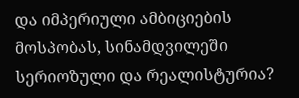და იმპერიული ამბიციების მოსპობას, სინამდვილეში სერიოზული და რეალისტურია?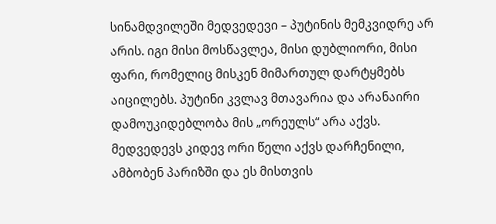სინამდვილეში მედვედევი – პუტინის მემკვიდრე არ არის. იგი მისი მოსწავლეა, მისი დუბლიორი, მისი ფარი, რომელიც მისკენ მიმართულ დარტყმებს აიცილებს. პუტინი კვლავ მთავარია და არანაირი დამოუკიდებლობა მის „ორეულს“ არა აქვს. მედვედევს კიდევ ორი წელი აქვს დარჩენილი, ამბობენ პარიზში და ეს მისთვის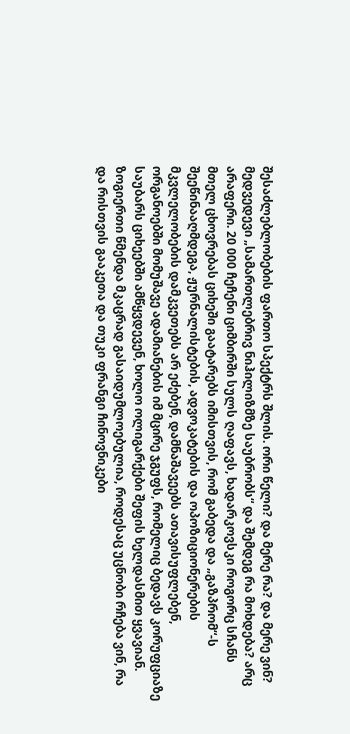შესაძლებლობების ფართო სპექტრს შლის. ორი წელი? და მერე რა? და მერე ვინ? მედვედევი „სამართლებრივ ნიჰილიზმზე საუბრობს“ და შემდეგ რა მოხდება? არც არაფერი. 20 000 ჩეჩენი ციმბირში სულს ღაფავს, ხადარკოვსკი როგორც სჩანს მთელ ცხოვრებას ციხეში გაატარებს იმისთვის, რომ გაბედა და „გაზპრომ“-ს შეეწინააღმდეგა, ჟურნალისტების, ადვოკატების და ოპოზიციონერების მკვლელობების დამკვეთებს არ ეძებენ, დამნაშავეებს ათავისუფლებენ, ორგანოებში მომუშავე ადამიანების იმ მცირე ჯგუფს, რომელიც ბედავს კორუფციაზე საუბარს ციხეებში ამწყვდევენ, ხოლო ოლიგარქები შეფის ხელდასმით ყვავიან. ზოგიერთი წმენდა მკაცრად გასაიდუმლოებულია, როდესაც უცნობი რჩება ვინ, რა და რისთვის გააკეთა და თუკი ფრანგი ჩინოვნიკები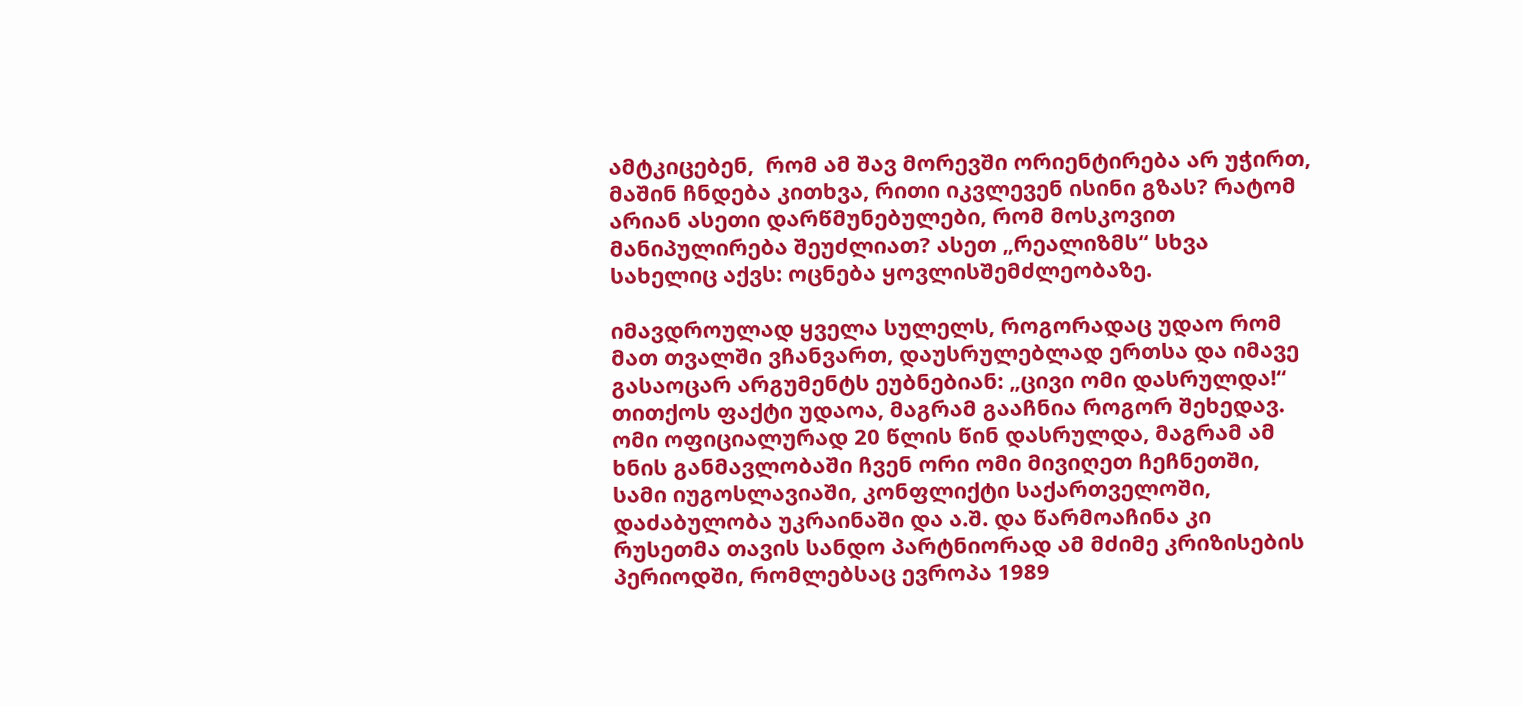ამტკიცებენ,  რომ ამ შავ მორევში ორიენტირება არ უჭირთ, მაშინ ჩნდება კითხვა, რითი იკვლევენ ისინი გზას? რატომ არიან ასეთი დარწმუნებულები, რომ მოსკოვით მანიპულირება შეუძლიათ? ასეთ „რეალიზმს“ სხვა სახელიც აქვს: ოცნება ყოვლისშემძლეობაზე.

იმავდროულად ყველა სულელს, როგორადაც უდაო რომ მათ თვალში ვჩანვართ, დაუსრულებლად ერთსა და იმავე გასაოცარ არგუმენტს ეუბნებიან: „ცივი ომი დასრულდა!“ თითქოს ფაქტი უდაოა, მაგრამ გააჩნია როგორ შეხედავ. ომი ოფიციალურად 20 წლის წინ დასრულდა, მაგრამ ამ ხნის განმავლობაში ჩვენ ორი ომი მივიღეთ ჩეჩნეთში, სამი იუგოსლავიაში, კონფლიქტი საქართველოში, დაძაბულობა უკრაინაში და ა.შ. და წარმოაჩინა კი რუსეთმა თავის სანდო პარტნიორად ამ მძიმე კრიზისების პერიოდში, რომლებსაც ევროპა 1989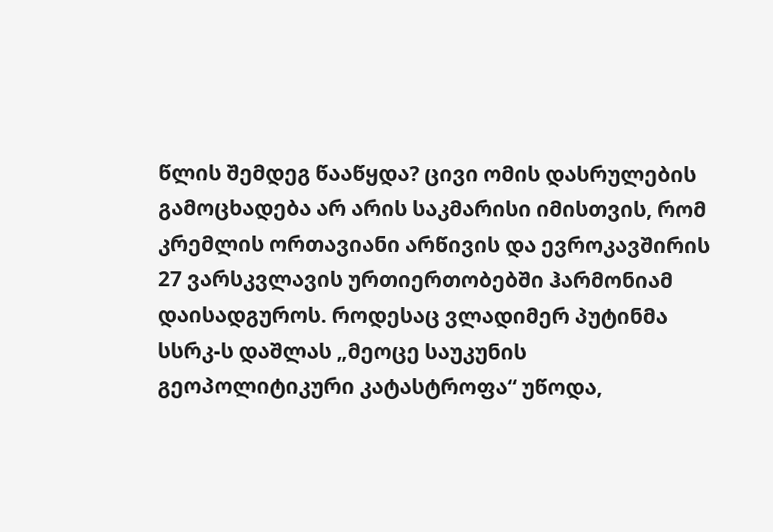წლის შემდეგ წააწყდა? ცივი ომის დასრულების გამოცხადება არ არის საკმარისი იმისთვის, რომ კრემლის ორთავიანი არწივის და ევროკავშირის 27 ვარსკვლავის ურთიერთობებში ჰარმონიამ დაისადგუროს. როდესაც ვლადიმერ პუტინმა სსრკ-ს დაშლას „მეოცე საუკუნის გეოპოლიტიკური კატასტროფა“ უწოდა,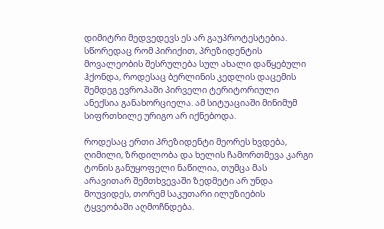დიმიტრი მედვედევს ეს არ გაუპროტესტებია. სწორედაც რომ პირიქით, პრეზიდენტის მოვალეობის შესრულება სულ ახალი დაწყებული ჰქონდა, როდესაც ბერლინის კედლის დაცემის შემდეგ ევროპაში პირველი ტერიტორიული ანექსია განახორციელა. ამ სიტუაციაში მინიმუმ სიფრთხილე ურიგო არ იქნებოდა.

როდესაც ერთი პრეზიდენტი მეორეს ხვდება, ღიმილი, ზრდილობა და ხელის ჩამორთმევა კარგი ტონის განუყოფელი ნაწილია, თუმცა მას არავითარ შემთხვევაში ზედმეტი არ უნდა მოუვიდეს, თორემ საკუთარი ილუზიების ტყვეობაში აღმოჩნდება.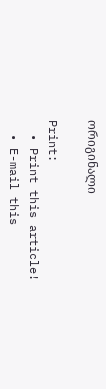ორიგინალი

Print:
  • Print this article!
  • E-mail this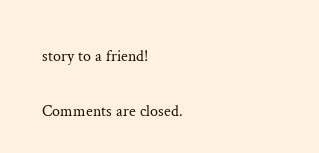story to a friend!

Comments are closed.